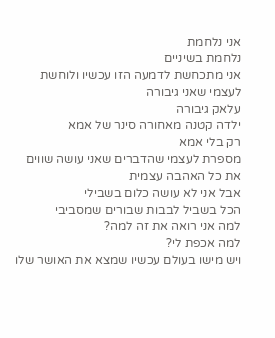אני נלחמת
נלחמת בשיניים
אני מתכחשת לדמעה הזו עכשיו ולוחשת לעצמי שאני גיבורה
עלאק גיבורה
ילדה קטנה מאחורה סינר של אמא
רק בלי אמא
מספרת לעצמי שהדברים שאני עושה שווים את כל האהבה עצמית
אבל אני לא עושה כלום בשבילי
הכל בשביל לבבות שבורים שמסביבי
למה אני רואה את זה למה?
למה אכפת לי?
ויש מישו בעולם עכשיו שמצא את האושר שלו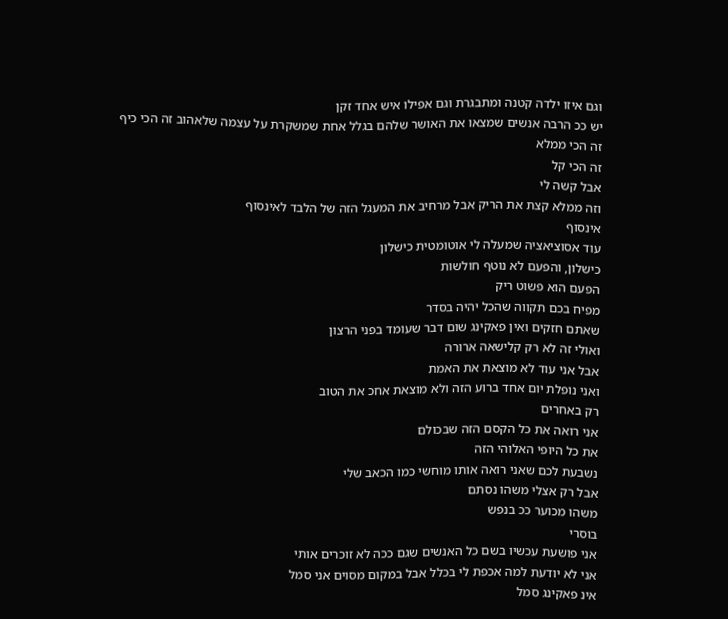וגם איזו ילדה קטנה ומתבגרת וגם אפילו איש אחד זקן
יש ככ הרבה אנשים שמצאו את האושר שלהם בגלל אחת שמשקרת על עצמה שלאהוב זה הכי כיף
זה הכי ממלא
זה הכי קל
אבל קשה לי
וזה ממלא קצת את הריק אבל מרחיב את המעגל הזה של הלבד לאינסוף
אינסוף
עוד אסוציאציה שמעלה לי אוטומטית כישלון
כישלון, והפעם לא נוטף חולשות
הפעם הוא פשוט ריק
מפיח בכם תקווה שהכל יהיה בסדר
שאתם חזקים ואין פאקינג שום דבר שעומד בפני הרצון
ואולי זה לא רק קלישאה ארורה
אבל אני עוד לא מוצאת את האמת
ואני נופלת יום אחד ברוע הזה ולא מוצאת אחכ את הטוב
רק באחרים
אני רואה את כל הקסם הזה שבכולם
את כל היופי האלוהי הזה
נשבעת לכם שאני רואה אותו מוחשי כמו הכאב שלי
אבל רק אצלי משהו נסתם
משהו מכוער ככ בנפש
בוסרי
אני פושעת עכשיו בשם כל האנשים שגם ככה לא זוכרים אותי
אני לא יודעת למה אכפת לי בכלל אבל במקום מסוים אני סמל
אינ פאקינג סמל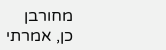מחורבן
כן, אמרתי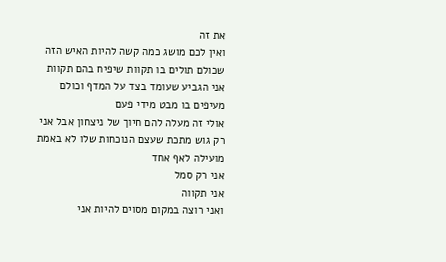את זה
ואין לכם מושג כמה קשה להיות האיש הזה שכולם תולים בו תקוות שיפיח בהם תקוות
אני הגביע שעומד בצד על המדף וכולם מעיפים בו מבט מידי פעם
אולי זה מעלה להם חיוך של ניצחון אבל אני רק גוש מתכת שעצם הנוכחות שלו לא באמת מועילה לאף אחד
אני רק סמל
אני תקווה
ואני רוצה במקום מסוים להיות אני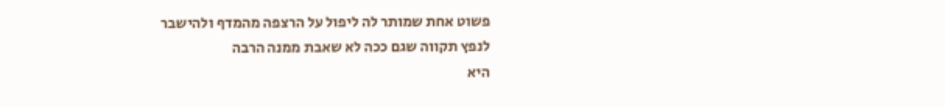פשוט אחת שמותר לה ליפול על הרצפה מהמדף ולהישבר
לנפץ תקווה שגם ככה לא שאבת ממנה הרבה
היא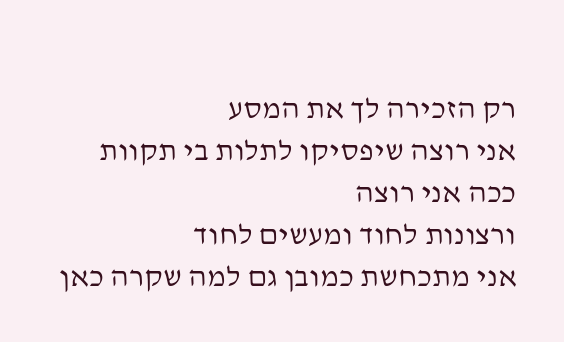רק הזכירה לך את המסע
אני רוצה שיפסיקו לתלות בי תקוות
ככה אני רוצה
ורצונות לחוד ומעשים לחוד
אני מתכחשת כמובן גם למה שקרה כאן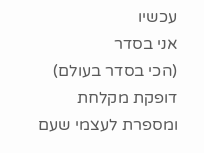עכשיו
אני בסדר
(הכי בסדר בעולם)
דופקת מקלחת ומספרת לעצמי שעם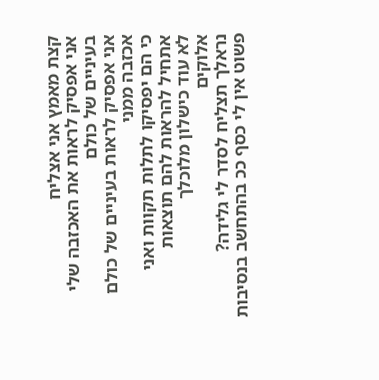קצת מאמץ אני אצליח
אני אפסיק לראות את האכזבה שלי בעיניים של כולם
אני אפסיק לראות בעיניים של כולם אכזבה ממני
כי הם יפסיקו לתלות תקוות ואני אתחיל להראות להם תוצאות
לא עוד כישלון מלוכלך
אלוקים
נראלך תצליח לסדר לי גלידה?
פשוט אין לי כסף ככ בהתחשב בנסיבות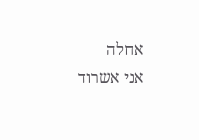אחלה
אני אשרוד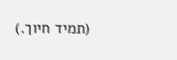(תמיד חיוך.)